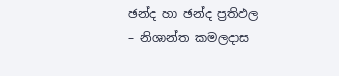ඡන්ද හා ඡන්ද ප්‍රතිඵල – නිශාන්ත කමලදාස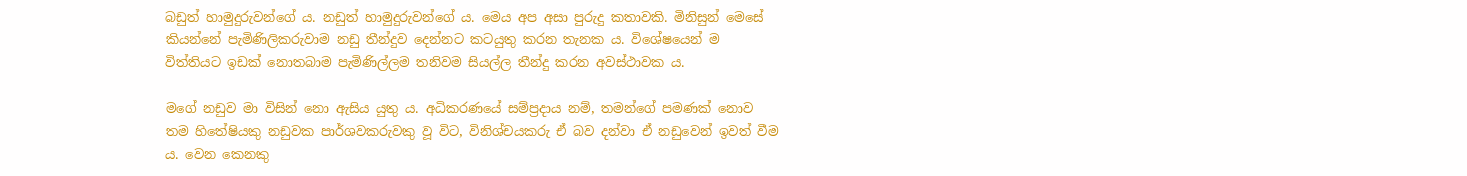බඩුත් හාමුදුරුවන්ගේ ය. නඩුත් හාමුදුරුවන්ගේ ය. මෙය අප අසා පුරුදු කතාවකි. මිනිසුන් මෙසේ කියන්නේ පැමිණිලිකරුවාම නඩු තීන්දුව දෙන්නට කටයුතු කරන තැනක ය. විශේෂයෙන් ම විත්තියට ඉඩක් නොතබාම පැමිණිල්ලම තනිවම සියල්ල තීන්දු කරන අවස්ථාවක ය.

මගේ නඩුව මා විසින් නො ඇසිය යුතු ය. අධිකරණයේ සම්ප්‍රදාය නම්, තමන්ගේ පමණක් නොව තම හිතේෂියකු නඩුවක පාර්ශවකරුවකු වූ විට, විනිශ්චයකරු ඒ බව දන්වා ඒ නඩුවෙන් ඉවත් වීම ය. වෙන කෙනකු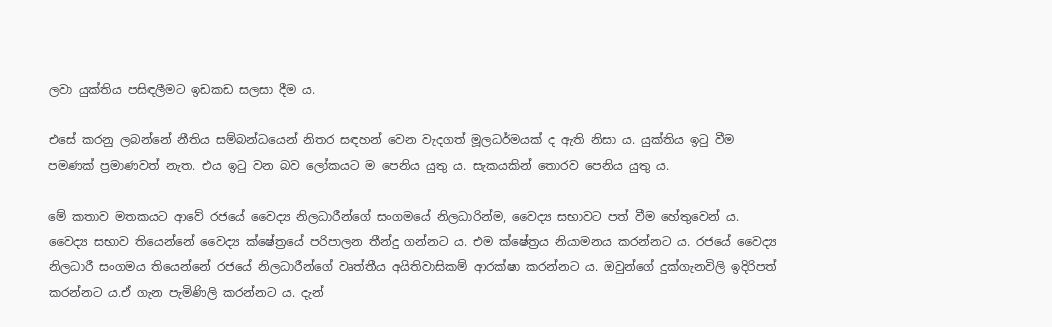ලවා යුක්තිය පසිඳලීමට ඉඩකඩ සලසා දීම ය.

එසේ කරනු ලබන්නේ නීතිය සම්බන්ධයෙන් නිතර සඳහන් වෙන වැදගත් මූලධර්මයක් ද ඇති නිසා ය. යුක්තිය ඉටු වීම පමණක් ප්‍රමාණවත් නැත. එය ඉටු වන බව ලෝකයට ම පෙනිය යුතු ය. සැකයකින් තොරව පෙනිය යුතු ය.

මේ කතාව මතකයට ආවේ රජයේ වෛද්‍ය නිලධාරීන්ගේ සංගමයේ නිලධාරින්ම, වෛද්‍ය සභාවට පත් වීම හේතුවෙන් ය. වෛද්‍ය සභාව තියෙන්නේ වෛද්‍ය ක්ෂේත්‍රයේ පරිපාලන තීන්දු ගන්නට ය. එම ක්ෂේත්‍රය නියාමනය කරන්නට ය. රජයේ වෛද්‍ය නිලධාරී සංගමය තියෙන්නේ රජයේ නිලධාරීන්ගේ වෘත්තීය අයිතිවාසිකම් ආරක්ෂා කරන්නට ය. ඔවුන්ගේ දුක්ගැනවිලි ඉදිරිපත් කරන්නට ය.ඒ ගැන පැමිණිලි කරන්නට ය. දැන්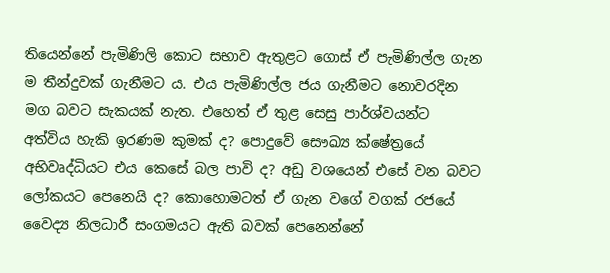තියෙන්නේ පැමිණිලි කොට සභාව ඇතුළට ගොස් ඒ පැමිණිල්ල ගැන ම තීන්දුවක් ගැනීමට ය. එය පැමිණිල්ල ජය ගැනීමට නොවරදින මග බවට සැකයක් නැත. එහෙත් ඒ තුළ සෙසු පාර්ශ්වයන්ට අත්විය හැකි ඉරණම කුමක් ද? පොදුවේ සෞඛ්‍ය ක්ෂේත්‍රයේ අභිවෘද්ධියට එය කෙසේ බල පාවි ද? අඩු වශයෙන් එසේ වන බවට ලෝකයට පෙනෙයි ද? කොහොමටත් ඒ ගැන වගේ වගක් රජයේ වෛද්‍ය නිලධාරී සංගමයට ඇති බවක් පෙනෙන්නේ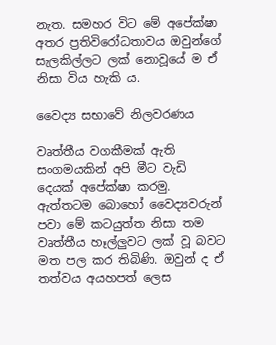නැත. සමහර විට මේ අපේක්ෂා අතර ප්‍රතිවිරෝධතාවය ඔවුන්ගේ සැලකිල්ලට ලක් නොවූයේ ම ඒ නිසා විය හැකි ය.

වෛද්‍ය සභාවේ නිලවරණය

වෘත්තීය වගකීමක් ඇති සංගමයකින් අපි මීට වැඩි දෙයක් අපේක්ෂා කරමු. ඇත්තටම බොහෝ වෛද්‍යවරුන් පවා මේ කටයුත්ත නිසා තම වෘත්තීය හෑල්ලුවට ලක් වූ බවට මත පල කර තිබිණි. ඔවුන් ද ඒ තත්වය අයහපත් ලෙස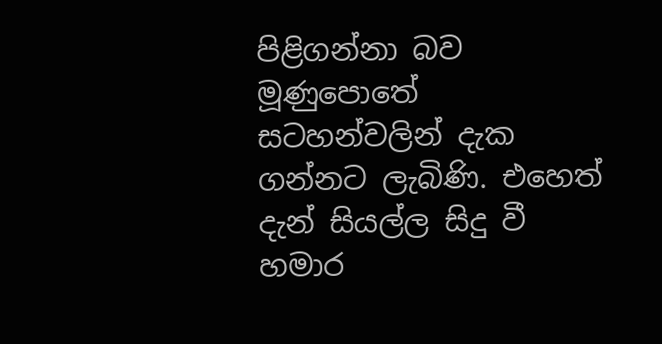පිළිගන්නා බව මූණුපොතේ සටහන්වලින් දැක ගන්නට ලැබිණි. එහෙත් දැන් සියල්ල සිදු වී හමාර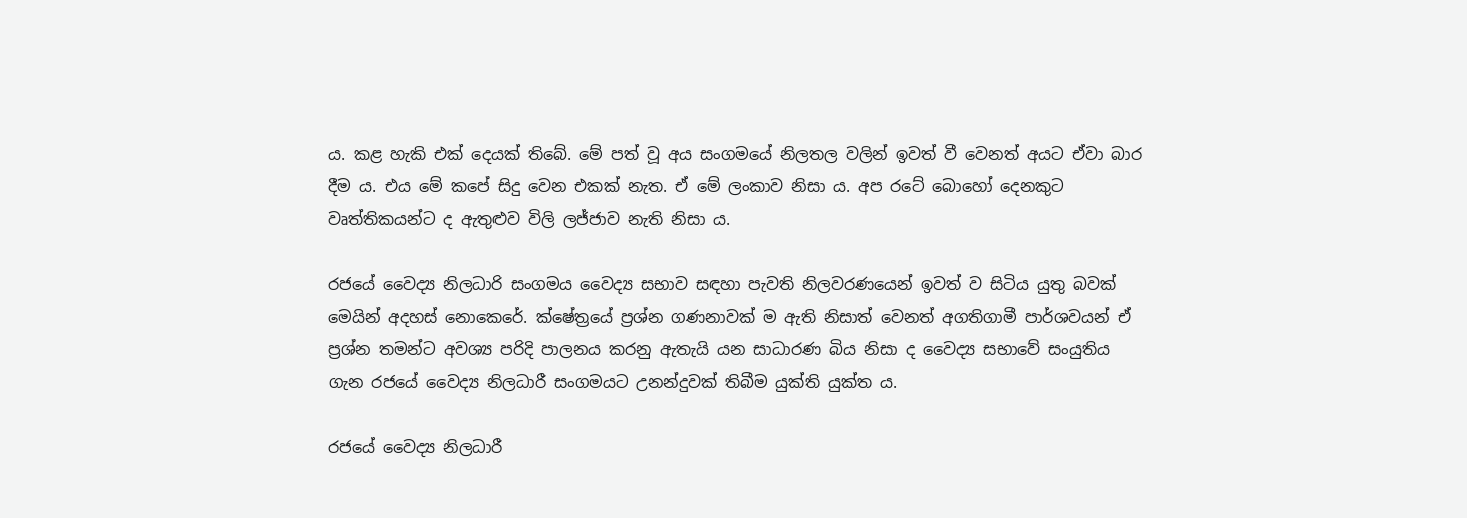ය. කළ හැකි එක් දෙයක් තිබේ. මේ පත් වූ අය සංගමයේ නිලතල වලින් ඉවත් වී වෙනත් අයට ඒවා බාර දීම ය. එය මේ කපේ සිදු වෙන එකක් නැත. ඒ මේ ලංකාව නිසා ය. අප රටේ බොහෝ දෙනකුට වෘත්තිකයන්ට ද ඇතුළුව විලි ලජ්ජාව නැති නිසා ය.

රජයේ වෛද්‍ය නිලධාරි සංගමය වෛද්‍ය සභාව සඳහා පැවති නිලවරණයෙන් ඉවත් ව සිටිය යුතු බවක් මෙයින් අදහස් නොකෙරේ. ක්ෂේත්‍රයේ ප්‍රශ්න ගණනාවක් ම ඇති නිසාත් වෙනත් අගතිගාමී පාර්ශවයන් ඒ ප්‍රශ්න තමන්ට අවශ්‍ය පරිදි පාලනය කරනු ඇතැයි යන සාධාරණ බිය නිසා ද වෛද්‍ය සභාවේ සංයුතිය ගැන රජයේ වෛද්‍ය නිලධාරී සංගමයට උනන්දුවක් තිබීම යුක්ති යුක්ත ය.

රජයේ වෛද්‍ය නිලධාරී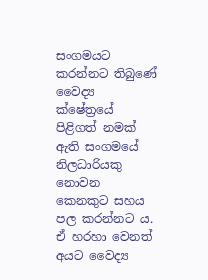සංගමයට කරන්නට තිබුණේ වෛද්‍ය ක්ෂේත්‍රයේ පිළිගත් නමක් ඇති සංගමයේ නිලධාරියකු නොවන කෙනකුට සහය පල කරන්නට ය. ඒ හරහා වෙනත් අයට වෛද්‍ය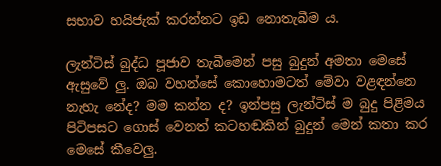සභාව හයිජැක් කරන්නට ඉඩ නොතැබීම ය.

ලැන්ටිස් බුද්ධ පූජාව තැබීමෙන් පසු බුදුන් අමතා මෙසේ ඇසුවේ ලු. ඔබ වහන්සේ කොහොමටත් මේවා වළඳන්නෙ නැහැ නේද? මම කන්න ද? ඉන්පසු ලැන්ටිස් ම බුදු පිළිමය පිටිපසට ගොස් වෙනත් කටහඬකින් බුදුන් මෙන් කතා කර මෙසේ කීවෙලු.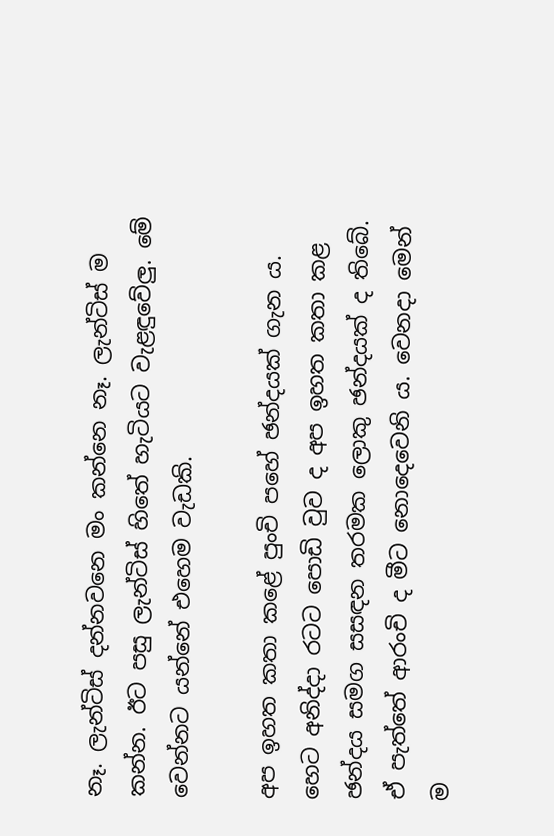නෑ. ලැන්ටිස් දන්නවනෙ මං කන්නෙ නෑ. ලැන්ටිස් ම කන්න. ඊට පසු ලැන්ටිස් හිතේ හැටියට වැළඳුවේලු. මේ වෙන්නට යන්නේ එහෙම වැඩකි.

අප ඉහත කතා කළේ පුංචි පහේ ඡන්දයක් ගැන ය. හෙට අනිද්දා රටට පොඩි වුව ද අප ඉහත කතා කළ ඡන්දය සමග සසඳන තරමක ලොකු ඡන්දයක් ද තිබේ. ඒ පැත්තේ ආරංචි ද මීට නොදෙවෙනි ය. වෙනදා මෙන් ම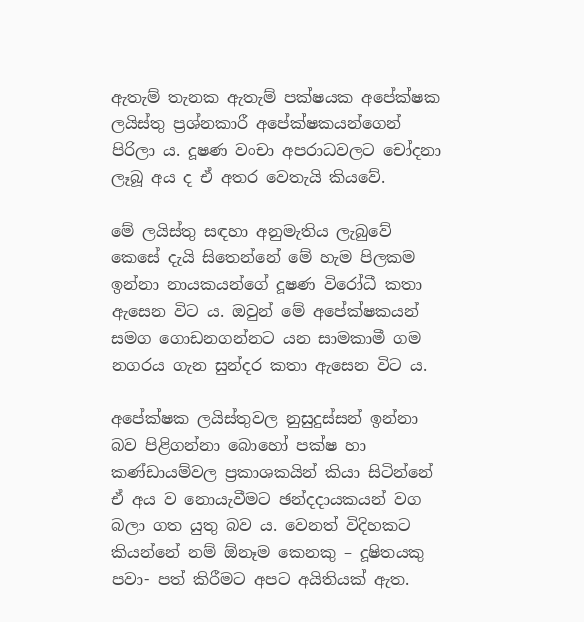ඇතැම් තැනක ඇතැම් පක්ෂයක අපේක්ෂක ලයිස්තු ප්‍රශ්නකාරී අපේක්ෂකයන්ගෙන් පිරිලා ය. දූෂණ වංචා අපරාධවලට චෝදනා ලෑබූ අය ද ඒ අතර වෙතැයි කියවේ.

මේ ලයිස්තු සඳහා අනුමැතිය ලැබුවේ කෙසේ දැයි සිතෙන්නේ මේ හැම පිලකම ඉන්නා නායකයන්ගේ දූෂණ විරෝධී කතා ඇසෙන විට ය. ඔවුන් මේ අපේක්ෂකයන් සමග ගොඩනගන්නට යන සාමකාමී ගම නගරය ගැන සුන්දර කතා ඇසෙන විට ය.

අපේක්ෂක ලයිස්තුවල නුසුදුස්සන් ඉන්නා බව පිළිගන්නා බොහෝ පක්ෂ හා කණ්ඩායම්වල ප්‍රකාශකයින් කියා සිටින්නේ ඒ අය ව නොයැවීමට ඡන්දදායකයන් වග බලා ගත යුතු බව ය. වෙනත් විදිහකට කියන්නේ නම් ඕනෑම කෙනකු – දූෂිතයකු පවා- පත් කිරීමට අපට අයිතියක් ඇත.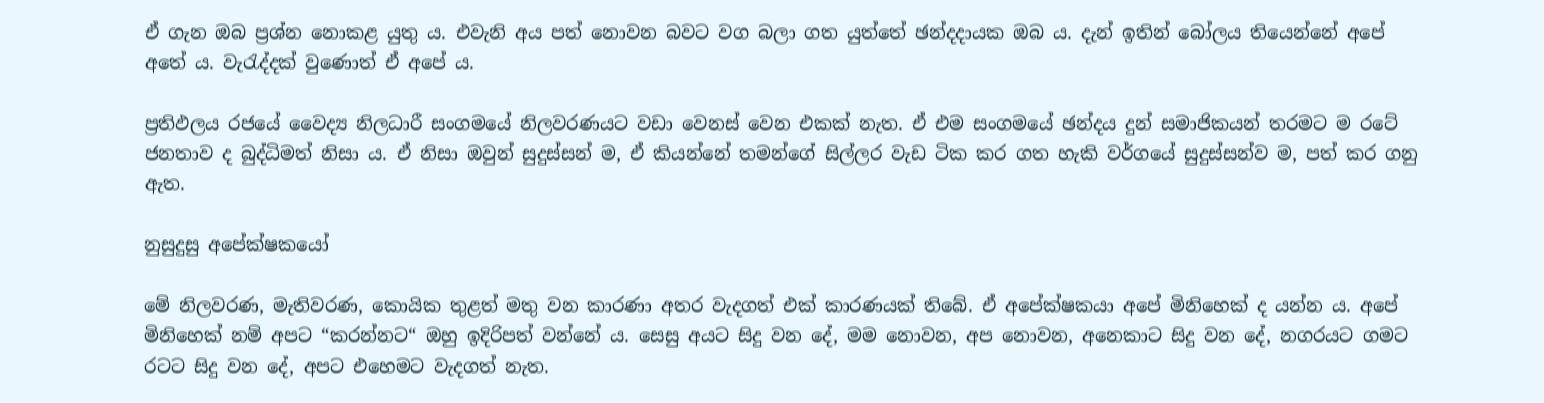ඒ ගැන ඔබ ප්‍රශ්න නොකළ යුතු ය. එවැනි අය පත් නොවන බවට වග බලා ගත යුත්තේ ඡන්දදායක ඔබ ය. දැන් ඉතින් බෝලය තියෙන්නේ අපේ අතේ ය. වැරැද්දක් වුණොත් ඒ අපේ ය.

ප්‍රතිඵලය රජයේ වෛද්‍ය නිලධාරී සංගමයේ නිලවරණයට වඩා වෙනස් වෙන එකක් නැත. ඒ එම සංගමයේ ඡන්දය දුන් සමාජිකයන් තරමට ම රටේ ජනතාව ද බුද්ධිමත් නිසා ය. ඒ නිසා ඔවුන් සුදුස්සන් ම, ඒ කියන්නේ තමන්ගේ සිල්ලර වැඩ ටික කර ගත හැකි වර්ගයේ සුදුස්සන්ව ම, පත් කර ගනු ඇත.

නුසුදුසු අපේක්ෂකයෝ

මේ නිලවරණ, මැතිවරණ, කොයික තුළත් මතු වන කාරණා අතර වැදගත් එක් කාරණයක් තිබේ. ඒ අපේක්ෂකයා අපේ මිනිහෙක් ද යන්න ය. අපේ මිනිහෙක් නම් අපට “කරන්නට“ ඔහු ඉදිරිපත් වන්නේ ය. සෙසු අයට සිදු වන දේ, මම නොවන, අප නොවන, අනෙකාට සිදු වන දේ, නගරයට ගමට රටට සිදු වන දේ, අපට එහෙමට වැදගත් නැත.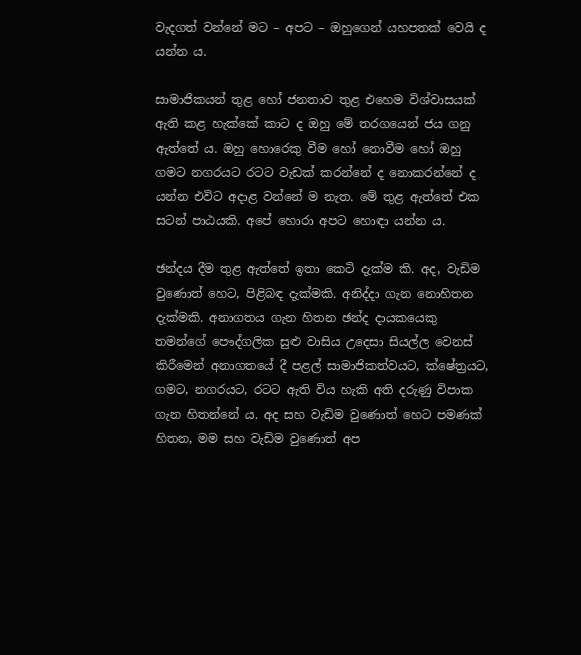වැදගත් වන්නේ මට – අපට – ඔහුගෙන් යහපතක් වෙයි ද යන්න ය.

සාමාජිකයන් තුළ හෝ ජනතාව තුළ එහෙම විශ්වාසයක් ඇති කළ හැක්කේ කාට ද ඔහු මේ තරගයෙන් ජය ගනු ඇත්තේ ය. ඔහු හොරෙකු වීම හෝ නොවීම හෝ ඔහු ගමට නගරයට රටට වැඩක් කරන්නේ ද නොකරන්නේ ද යන්න එවිට අදාළ වන්නේ ම නැත. මේ තුළ ඇත්තේ එක සටන් පාඨයකි. අපේ හොරා අපට හොඳා යන්න ය.

ඡන්දය දීම තුළ ඇත්තේ ඉතා කෙටි දැක්ම කි. අද, වැඩිම වුණොත් හෙට, පිළිබඳ දැක්මකි. අනිද්දා ගැන නොහිතන දැක්මකි. අනාගතය ගැන හිතන ඡන්ද දායකයෙකු තමන්ගේ පෞද්ගලික සුළු වාසිය උදෙසා සියල්ල වෙනස් කිරීමෙන් අනාගතයේ දී පළල් සාමාජිකත්වයට, ක්ෂේත්‍රයට, ගමට, නගරයට, රටට ඇති විය හැකි අති දරුණු විපාක ගැන හිතන්නේ ය. අද සහ වැඩිම වුණොත් හෙට පමණක් හිතන, මම සහ වැඩිම වුණොත් අප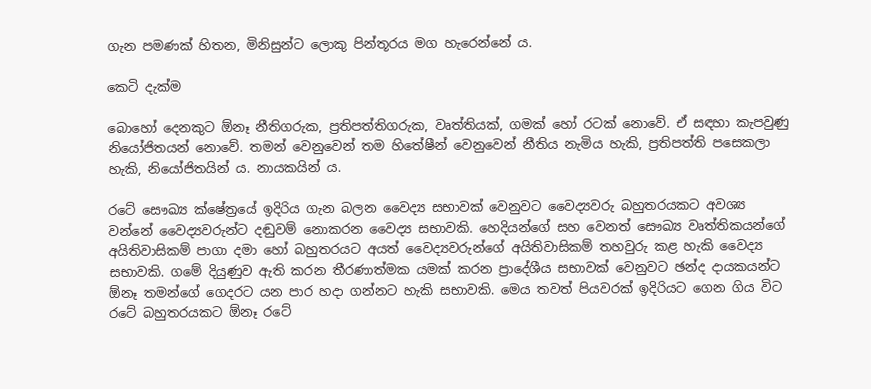ගැන පමණක් හිතන, මිනිසුන්ට ලොකු පින්තූරය මග හැරෙන්නේ ය.

කෙටි දැක්ම

බොහෝ දෙනකුට ඕනෑ නීතිගරුක, ප්‍රතිපත්තිගරුක, වෘත්තියක්, ගමක් හෝ රටක් නොවේ. ඒ සඳහා කැපවුණු නියෝජිතයන් නොවේ. තමන් වෙනුවෙන් තම හිතේෂීන් වෙනුවෙන් නීතිය නැමිය හැකි, ප්‍රතිපත්ති පසෙකලා හැකි, නියෝජිතයින් ය. නායකයින් ය.

රටේ සෞඛ්‍ය ක්ෂේත්‍රයේ ඉදිරිය ගැන බලන වෛද්‍ය සභාවක් වෙනුවට වෛද්‍යවරු බහුතරයකට අවශ්‍ය වන්නේ වෛද්‍යවරුන්ට දඬුවම් නොකරන වෛද්‍ය සභාවකි. හෙදියන්ගේ සහ වෙනත් සෞඛ්‍ය වෘත්තිකයන්ගේ අයිතිවාසිකම් පාගා දමා හෝ බහුතරයට අයත් වෛද්‍යවරුන්ගේ අයිතිවාසිකම් තහවුරු කළ හැකි වෛද්‍ය සභාවකි. ගමේ දියුණුව ඇති කරන තීරණාත්මක යමක් කරන ප්‍රාදේශීය සභාවක් වෙනුවට ඡන්ද දායකයන්ට ඕනෑ තමන්ගේ ගෙදරට යන පාර හදා ගන්නට හැකි සභාවකි. මෙය තවත් පියවරක් ඉදිරියට ගෙන ගිය විට රටේ බහුතරයකට ඕනෑ රටේ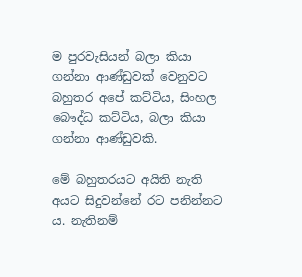ම පුරවැසියන් බලා කියා ගන්නා ආණ්ඩුවක් වෙනුවට බහුතර අපේ කට්ටිය, සිංහල බෞද්ධ කට්ටිය, බලා කියා ගන්නා ආණ්ඩුවකි.

මේ බහුතරයට අයිති නැති අයට සිදුවන්නේ රට පනින්නට ය. නැතිනම්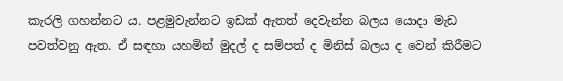කැරලි ගහන්නට ය. පළමුවැන්නට ඉඩක් ඇතත් දෙවැන්න බලය යොදා මැඩ පවත්වනු ඇත. ඒ සඳහා යහමින් මුදල් ද සම්පත් ද මිනිස් බලය ද වෙන් කිරීමට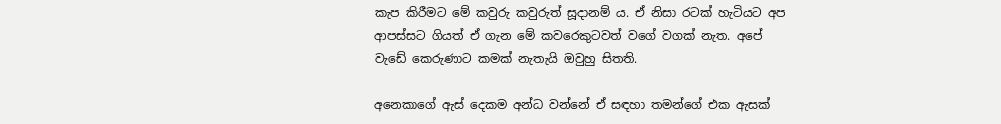කැප කිරීමට මේ කවුරු කවුරුත් සූදානම් ය. ඒ නිසා රටක් හැටියට අප ආපස්සට ගියත් ඒ ගැන මේ කවරෙකුටවත් වගේ වගක් නැත. අපේ වැඩේ කෙරුණාට කමක් නැතැයි ඔවුහු සිතති.

අනෙකාගේ ඇස් දෙකම අන්ධ වන්නේ ඒ සඳහා තමන්ගේ එක ඇසක්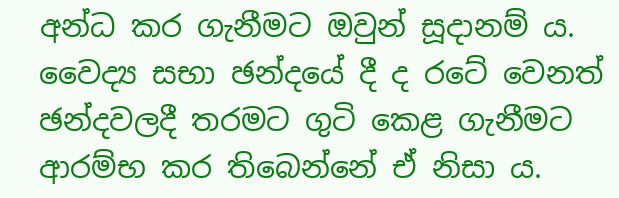අන්ධ කර ගැනීමට ඔවුන් සූදානම් ය. වෛද්‍ය සභා ඡන්දයේ දී ද රටේ වෙනත් ඡන්දවලදී තරමට ගුටි කෙළ ගැනීමට ආරම්භ කර තිබෙන්නේ ඒ නිසා ය.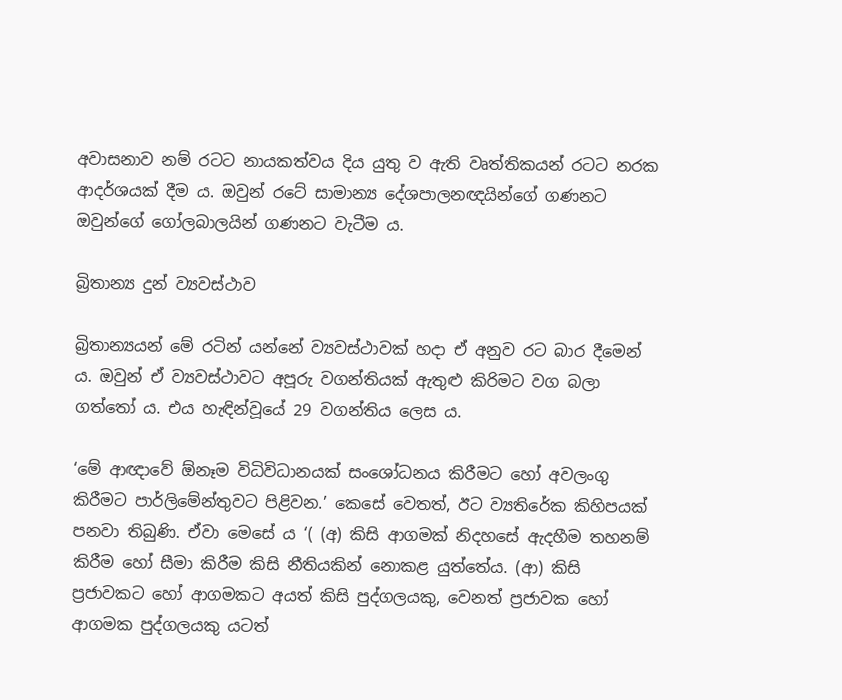අවාසනාව නම් රටට නායකත්වය දිය යුතු ව ඇති වෘත්තිකයන් රටට නරක ආදර්ශයක් දීම ය. ඔවුන් රටේ සාමාන්‍ය දේශපාලනඥයින්ගේ ගණනට ඔවුන්ගේ ගෝලබාලයින් ගණනට වැටීම ය.

බ්‍රිතාන්‍ය දුන් ව්‍යවස්ථාව

බ්‍රිතාන්‍යයන් මේ රටින් යන්නේ ව්‍යවස්ථාවක් හදා ඒ අනුව රට බාර දීමෙන් ය. ඔවුන් ඒ ව්‍යවස්ථාවට අපූරු වගන්තියක් ඇතුළු කිරිමට වග බලා ගත්තෝ ය. එය හැඳින්වූයේ 29 වගන්තිය ලෙස ය.

‘මේ ආඥාවේ ඕනෑම විධිවිධානයක්‌ සංශෝධනය කිරීමට හෝ අවලංගු කිරීමට පාර්ලිමේන්තුවට පිළිවන.’ කෙසේ වෙතත්, ඊට ව්‍යතිරේක කිහිපයක්‌ පනවා තිබුණි. ඒවා මෙසේ ය ‘( (අ) කිසි ආගමක්‌ නිදහසේ ඇදහීම තහනම් කිරීම හෝ සීමා කිරීම කිසි නීතියකින් නොකළ යුත්තේය. (ආ) කිසි ප්‍රජාවකට හෝ ආගමකට අයත් කිසි පුද්ගලයකු, වෙනත් ප්‍රජාවක හෝ ආගමක පුද්ගලයකු යටත්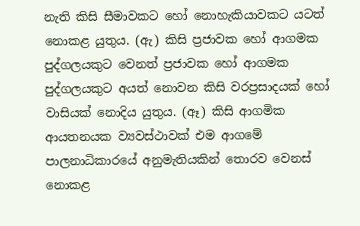නැති කිසි සීමාවකට හෝ නොහැකියාවකට යටත් නොකළ යුතුය. (ඇ) කිසි ප්‍රජාවක හෝ ආගමක පුද්ගලයකුට වෙනත් ප්‍රජාවක හෝ ආගමක පුද්ගලයකුට අයත් නොවන කිසි වරප්‍රසාදයක්‌ හෝ වාසියක්‌ නොදිය යුතුය. (ඈ) කිසි ආගමික ආයතනයක ව්‍යවස්‌ථාවක්‌ එම ආගමේ පාලනාධිකාරයේ අනුමැතියකින් තොරව වෙනස්‌ නොකළ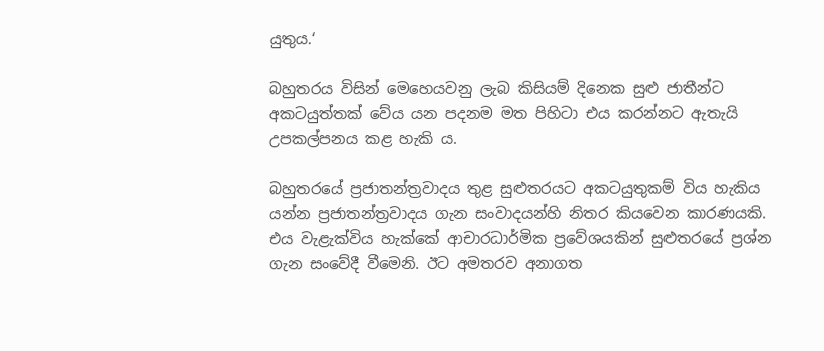යුතුය.‘

බහුතරය විසින් මෙහෙයවනු ලැබ කිසියම් දිනෙක සුළු ජාතීන්ට අකටයුත්තක් වේය යන පදනම මත පිහිටා එය කරන්නට ඇතැයි උපකල්පනය කළ හැකි ය.

බහුතරයේ ප්‍රජාතන්ත්‍රවාදය තුළ සුළුතරයට අකටයුතුකම් විය හැකිය යන්න ප්‍රජාතන්ත්‍රවාදය ගැන සංවාදයන්හි නිතර කියවෙන කාරණයකි. එය වැළැක්විය හැක්කේ ආචාරධාර්මික ප්‍රවේශයකින් සුළුතරයේ ප්‍රශ්න ගැන සංවේදී වීමෙනි. ඊට අමතරව අනාගත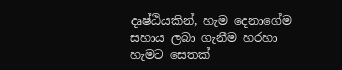දෘෂ්ඨියකින්, හැම දෙනාගේම සහාය ලබා ගැනීම හරහා හැමට සෙතක්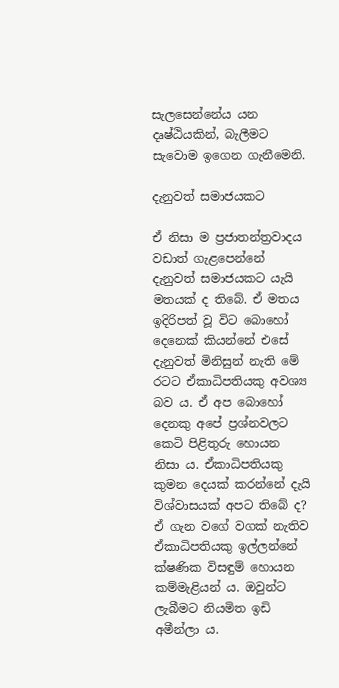සැලසෙන්නේය යන දෘෂ්ඨියකින්, බැලීමට සැවොම ඉගෙන ගැනීමෙනි.

දැනුවත් සමාජයකට

ඒ නිසා ම ප්‍රජාතන්ත්‍රවාදය වඩාත් ගැළපෙන්නේ දැනුවත් සමාජයකට යැයි මතයක් ද තිබේ. ඒ මතය ඉදිරිපත් වූ විට බොහෝ දෙනෙක් කියන්නේ එසේ දැනුවත් මිනිසුන් නැති මේ රටට ඒකාධිපතියකු අවශ්‍ය බව ය. ඒ අප බොහෝ දෙනකු අපේ ප්‍රශ්නවලට කෙටි පිළිතුරු හොයන නිසා ය. ඒකාධිපතියකු කුමන දෙයක් කරන්නේ දැයි විශ්වාසයක් අපට තිබේ ද? ඒ ගැන වගේ වගක් නැතිව ඒකාධිපතියකු ඉල්ලන්නේ ක්ෂණික විසඳුම් හොයන කම්මැළියන් ය. ඔවුන්ට ලැබීමට නියමිත ඉඩි අමීන්ලා ය.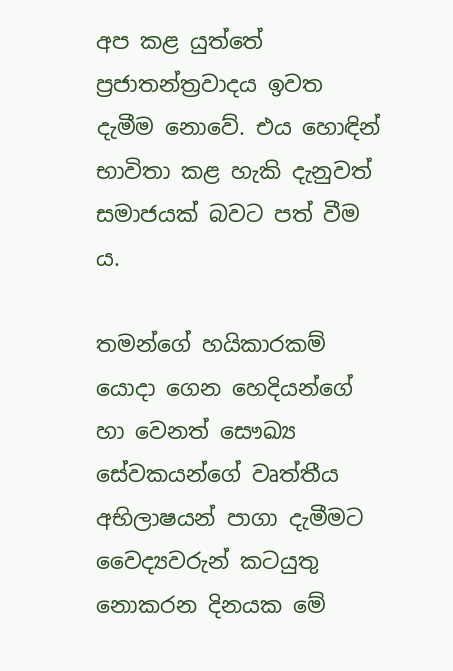අප කළ යුත්තේ ප්‍රජාතන්ත්‍රවාදය ඉවත දැමීම නොවේ. එය හොඳින් භාවිතා කළ හැකි දැනුවත් සමාජයක් බවට පත් වීම ය.

තමන්ගේ හයිකාරකම් යොදා ගෙන හෙදියන්ගේ හා වෙනත් සෞඛ්‍ය සේවකයන්ගේ වෘත්තීය අභිලාෂයන් පාගා දැමීමට වෛද්‍යවරුන් කටයුතු නොකරන දිනයක මේ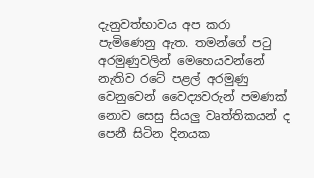දැනුවත්භාවය අප කරා පැමිණෙනු ඇත. තමන්ගේ පටු අරමුණුවලින් මෙහෙයවන්නේ නැතිව රටේ පළල් අරමුණු වෙනුවෙන් වෛද්‍යවරුන් පමණක් නොව සෙසු සියලු වෘත්තිකයන් ද පෙනී සිටින දිනයක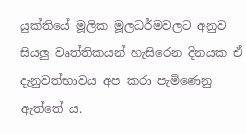යුක්තියේ මූලික මූලධර්මවලට අනුව සියලු වෘත්තිකයන් හැසිරෙන දිනයක ඒ දැනුවත්භාවය අප කරා පැමිණෙනු ඇත්තේ ය.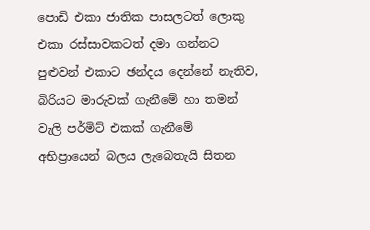පොඩි එකා ජාතික පාසලටත් ලොකු එකා රස්සාවකටත් දමා ගන්නට පුළුවන් එකාට ඡන්දය දෙන්නේ නැතිව, බිරියට මාරුවක් ගැනීමේ හා තමන් වැලි පර්මිට් එකක් ගැනීමේ අභිප්‍රායෙන් බලය ලැබෙතැයි සිතන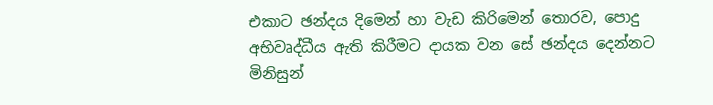එකාට ඡන්දය දිමෙන් හා වැඩ කිරිමෙන් තොරව, පොදු අභිවෘද්ධීය ඇති කිරීමට දායක වන සේ ඡන්දය දෙන්නට මිනිසුන්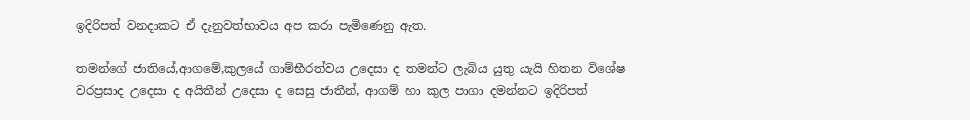ඉදිරිපත් වනදාකට ඒ දැනුවත්භාවය අප කරා පැමිණෙනු ඇත.

තමන්ගේ ජාතියේ,ආගමේ,කුලයේ ගාම්භීරත්වය උදෙසා ද තමන්ට ලැබිය යුතු යැයි හිතන විශේෂ වරප්‍රසාද උදෙසා ද අයිතීන් උදෙසා ද සෙසු ජාතීන්, ආගම් හා කුල පාගා දමන්නට ඉදිරිපත්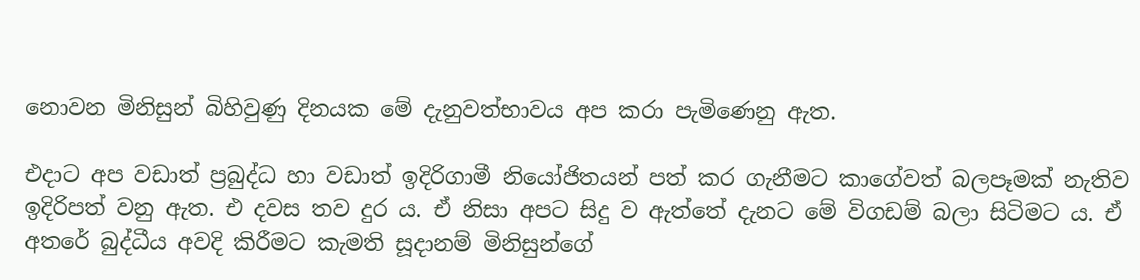නොවන මිනිසුන් බිහිවුණු දිනයක මේ දැනුවත්භාවය අප කරා පැමිණෙනු ඇත.

එදාට අප වඩාත් ප්‍රබුද්ධ හා වඩාත් ඉදිරිගාමී නියෝජිතයන් පත් කර ගැනීමට කාගේවත් බලපෑමක් නැතිව ඉදිරිපත් වනු ඇත. එ දවස තව දුර ය. ඒ නිසා අපට සිදු ව ඇත්තේ දැනට මේ විගඩම් බලා සිටිමට ය. ඒ අතරේ බුද්ධීය අවදි කිරීමට කැමති සූදානම් මිනිසුන්ගේ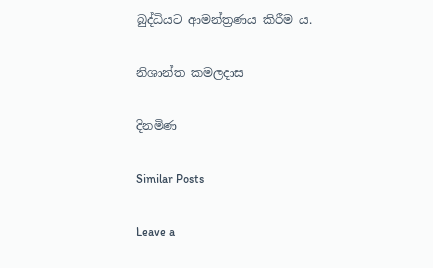බුද්ධියට ආමන්ත්‍රණය කිරීම ය.

නිශාන්ත කමලදාස

දිනමිණ

Similar Posts

Leave a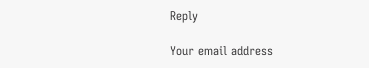Reply

Your email address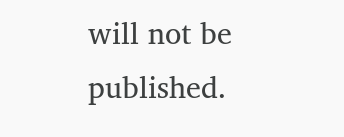will not be published.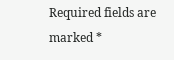Required fields are marked *